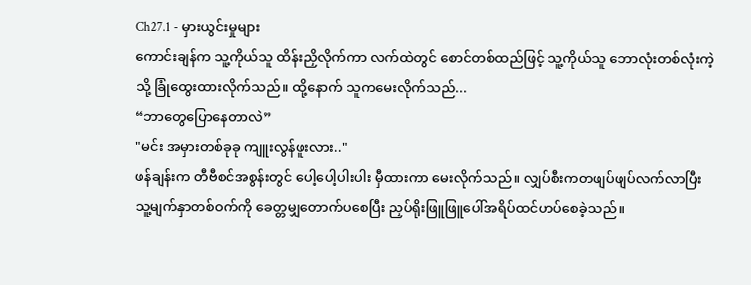Ch27.1 - မှားယွင်းမှုများ
ကောင်းချန်က သူ့ကိုယ်သူ ထိန်းညှိလိုက်ကာ လက်ထဲတွင် စောင်တစ်ထည်ဖြင့် သူ့ကိုယ်သူ ဘောလုံးတစ်လုံးကဲ့သို့ ခြုံထွေးထားလိုက်သည်။ ထို့နောက် သူကမေးလိုက်သည်...
“ဘာတွေပြောနေတာလဲ”
"မင်း အမှားတစ်ခုခု ကျူးလွန်ဖူးလား.."
ဖန်ချန်းက တီဗီစင်အစွန်းတွင် ပေါ့ပေါ့ပါးပါး မှီထားကာ မေးလိုက်သည်။ လျှပ်စီးကတဖျပ်ဖျပ်လက်လာပြီး သူ့မျက်နှာတစ်ဝက်ကို ခေတ္တမျှတောက်ပစေပြီး ညှပ်ရိုးဖြူဖြူပေါ်အရိပ်ထင်ဟပ်စေခဲ့သည်။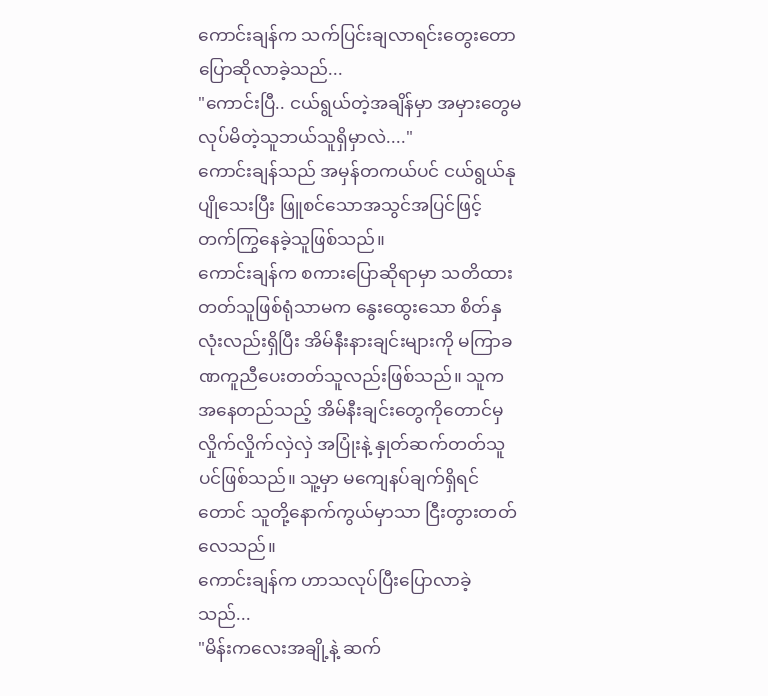ကောင်းချန်က သက်ပြင်းချလာရင်းတွေးတောပြောဆိုလာခဲ့သည်...
"ကောင်းပြီ.. ငယ်ရွယ်တဲ့အချိန်မှာ အမှားတွေမလုပ်မိတဲ့သူဘယ်သူရှိမှာလဲ...."
ကောင်းချန်သည် အမှန်တကယ်ပင် ငယ်ရွယ်နုပျိုသေးပြီး ဖြူစင်သောအသွင်အပြင်ဖြင့် တက်ကြွနေခဲ့သူဖြစ်သည်။
ကောင်းချန်က စကားပြောဆိုရာမှာ သတိထားတတ်သူဖြစ်ရုံသာမက နွေးထွေးသော စိတ်နှလုံးလည်းရှိပြီး အိမ်နီးနားချင်းများကို မကြာခဏကူညီပေးတတ်သူလည်းဖြစ်သည်။ သူက အနေတည်သည့် အိမ်နီးချင်းတွေကိုတောင်မှ လှိုက်လှိုက်လှဲလှဲ အပြုံးနဲ့ နှုတ်ဆက်တတ်သူပင်ဖြစ်သည်။ သူ့မှာ မကျေနပ်ချက်ရှိရင်တောင် သူတို့နောက်ကွယ်မှာသာ ငြီးတွားတတ်လေသည်။
ကောင်းချန်က ဟာသလုပ်ပြီးပြောလာခဲ့သည်...
"မိန်းကလေးအချို့နဲ့ ဆက်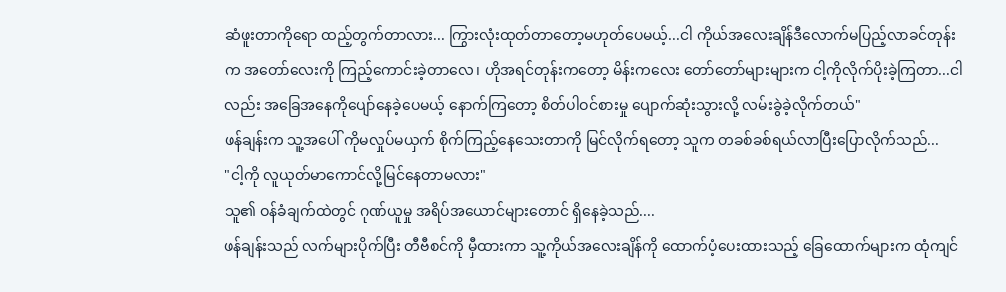ဆံဖူးတာကိုရော ထည့်တွက်တာလား... ကြွားလုံးထုတ်တာတော့မဟုတ်ပေမယ့်...ငါ ကိုယ်အလေးချိန်ဒီလောက်မပြည့်လာခင်တုန်းက အတော်လေးကို ကြည့်ကောင်းခဲ့တာလေ၊ ဟိုအရင်တုန်းကတော့ မိန်းကလေး တော်တော်များများက ငါ့ကိုလိုက်ပိုးခဲ့ကြတာ...ငါလည်း အခြေအနေကိုပျော်နေခဲ့ပေမယ့် နောက်ကြတော့ စိတ်ပါဝင်စားမှု ပျောက်ဆုံးသွားလို့ လမ်းခွဲခဲ့လိုက်တယ်"
ဖန်ချန်းက သူ့အပေါ် ကိုမလှုပ်မယှက် စိုက်ကြည့်နေသေးတာကို မြင်လိုက်ရတော့ သူက တခစ်ခစ်ရယ်လာပြီးပြောလိုက်သည်...
"ငါ့ကို လူယုတ်မာကောင်လို့မြင်နေတာမလား"
သူ၏ ဝန်ခံချက်ထဲတွင် ဂုဏ်ယူမှု အရိပ်အယောင်များတောင် ရှိနေခဲ့သည်....
ဖန်ချန်းသည် လက်များပိုက်ပြီး တီဗီစင်ကို မှီထားကာ သူ့ကိုယ်အလေးချိန်ကို ထောက်ပံ့ပေးထားသည့် ခြေထောက်များက ထုံကျင်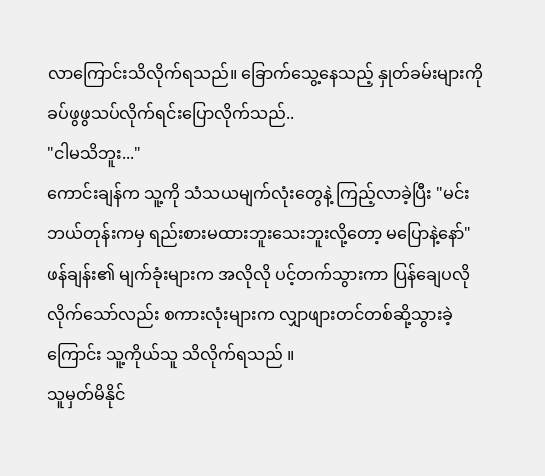လာကြောင်းသိလိုက်ရသည်။ ခြောက်သွေ့နေသည့် နှုတ်ခမ်းများကို ခပ်ဖွဖွသပ်လိုက်ရင်းပြောလိုက်သည်..
"ငါမသိဘူး..."
ကောင်းချန်က သူ့ကို သံသယမျက်လုံးတွေနဲ့ ကြည့်လာခဲ့ပြီး "မင်း ဘယ်တုန်းကမှ ရည်းစားမထားဘူးသေးဘူးလို့တော့ မပြောနဲ့နော်"
ဖန်ချန်း၏ မျက်ခုံးများက အလိုလို ပင့်တက်သွားကာ ပြန်ချေပလိုလိုက်သော်လည်း စကားလုံးများက လျှာဖျားတင်တစ်ဆို့သွားခဲ့ကြောင်း သူ့ကိုယ်သူ သိလိုက်ရသည် ။
သူမှတ်မိနိုင်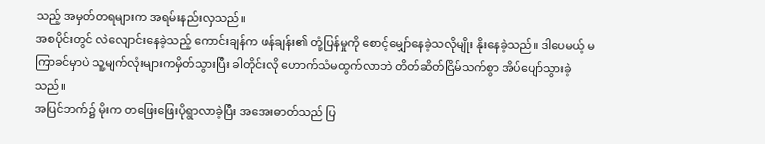သည့် အမှတ်တရများက အရမ်းနည်းလှသည်။
အစပိုင်းတွင် လဲလျောင်းနေခဲ့သည့် ကောင်းချန်က ဖန်ချန်း၏ တုံ့ပြန်မှုကို စောင့်မျှော်နေခဲ့သလိုမျိုး နိုးနေခဲ့သည်။ ဒါပေမယ့် မကြာခင်မှာပဲ သူ့မျက်လုံးများကမှိတ်သွားပြီး ခါတိုင်းလို ဟောက်သံမထွက်လာဘဲ တိတ်ဆိတ်ငြိမ်သက်စွာ အိပ်ပျော်သွားခဲ့သည်။
အပြင်ဘက်၌ မိုးက တဖြေးဖြေးပိုရွာလာခဲ့ပြီး အအေးဓာတ်သည် ပြ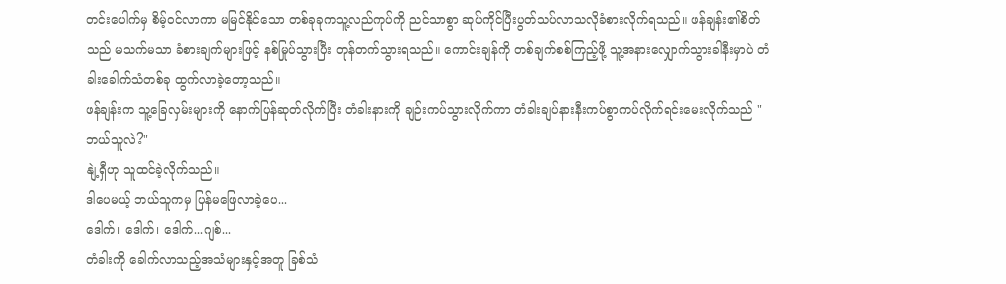တင်းပေါက်မှ စိမ့်ဝင်လာကာ မမြင်နိုင်သော တစ်ခုခုကသူ့လည်ကုပ်ကို ညင်သာစွာ ဆုပ်ကိုင်ပြီးပွတ်သပ်လာသလိုခံစားလိုက်ရသည်။ ဖန်ချန်း၏စိတ်သည် မသက်မသာ ခံစားချက်များဖြင့် နစ်မြုပ်သွားပြီး တုန်တက်သွားရသည်။ ကောင်းချန်ကို တစ်ချက်စစ်ကြည့်ဖို့ သူ့အနားလျှောက်သွားခါနီးမှာပဲ တံခါးခေါက်သံတစ်ခု ထွက်လာခဲ့တော့သည်။
ဖန်ချန်းက သူ့ခြေလှမ်းများကို နောက်ပြန်ဆုတ်လိုက်ပြီး တံခါးနားကို ချဉ်းကပ်သွားလိုက်ကာ တံခါးချပ်နားနီးကပ်စွာကပ်လိုက်ရင်းမေးလိုက်သည် "ဘယ်သူလဲ?"
နျဲ့ရှီဟု သူထင်ခဲ့လိုက်သည်။
ဒါပေမယ့် ဘယ်သူကမှ ပြန်မဖြေလာခဲ့ပေ...
ဒေါက်၊ ဒေါက်၊ ဒေါက်...ဂျစ်...
တံခါးကို ခေါက်လာသည့်အသံများနှင့်အတူ ခြစ်သံ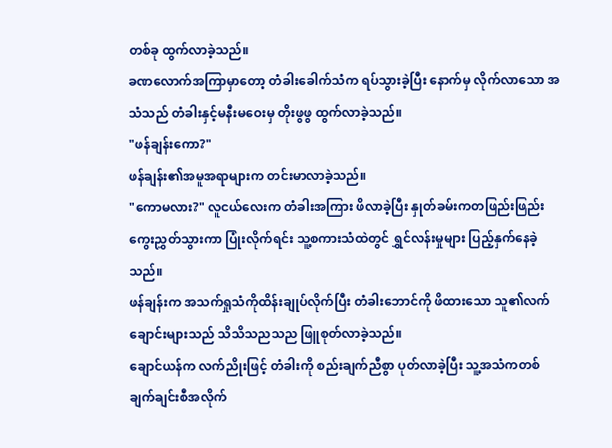တစ်ခု ထွက်လာခဲ့သည်။
ခဏလောက်အကြာမှာတော့ တံခါးခေါက်သံက ရပ်သွားခဲ့ပြီး နောက်မှ လိုက်လာသော အသံသည် တံခါးနှင့်မနီးမဝေးမှ တိုးဖွဖွ ထွက်လာခဲ့သည်။
"ဖန်ချန်းကော?"
ဖန်ချန်း၏အမူအရာများက တင်းမာလာခဲ့သည်။
"ကောမလား?" လူငယ်လေးက တံခါးအကြား ဖိလာခဲ့ပြီး နှုတ်ခမ်းကတဖြည်းဖြည်း ကွေးညွှတ်သွားကာ ပြုံးလိုက်ရင်း သူ့စကားသံထဲတွင် ရွှင်လန်းမှုများ ပြည့်နှက်နေခဲ့သည်။
ဖန်ချန်းက အသက်ရှုသံကိုထိန်းချုပ်လိုက်ပြီး တံခါးဘောင်ကို ဖိထားသော သူ၏လက်ချောင်းများသည် သိသိသညသည ဖြူစုတ်လာခဲ့သည်။
ချောင်ယန်က လက်ညိုးဖြင့် တံခါးကို စည်းချက်ညီစွာ ပုတ်လာခဲ့ပြီး သူ့အသံကတစ်ချက်ချင်းစီအလိုက်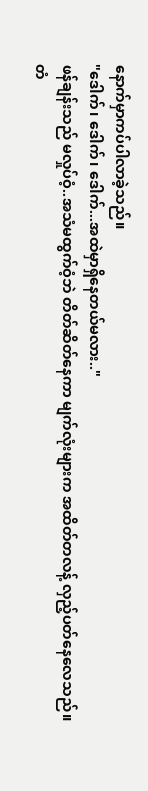နောက်မှာကပ်ပါလာခဲ့သည်။
"ဒေါက်၊ ဒေါက်၊ ဒေါက်...အထဲမှာရှိနေတယ်မလား.."
ဖန်ချန်းသည် မလှုပ်ဝံ့..အသံမထွက်ဝံ့ဘဲ တိတ်ဆိတ်နေကာ မျက်လုံးများက အထိတ်တလန့် လှည့်ပတ်နေလေသည်။
တံ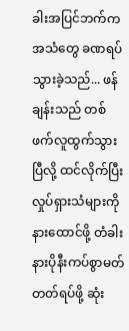ခါးအပြင်ဘက်က အသံတွေ ခဏရပ်သွားခဲ့သည်... ဖန်ချန်းသည် တစ်ဖက်လူထွက်သွားပြီလို့ ထင်လိုက်ပြီး လှုပ်ရှားသံများကို နားထောင်ဖို့ တံခါးနားပိုနီးကပ်စွာမတ်တတ်ရပ်ဖို့ ဆုံး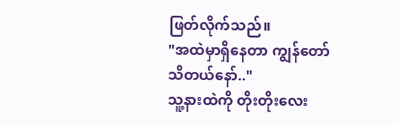ဖြတ်လိုက်သည်။
"အထဲမှာရှိနေတာ ကျွန်တော်သိတယ်နော်.."
သူ့နားထဲကို တိုးတိုးလေး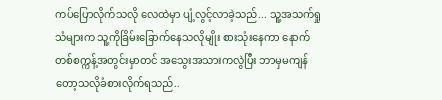ကပ်ပြောလိုက်သလို လေထဲမှာ ပျံ့လွင့်လာခဲ့သည်... သူ့အသက်ရှုသံများက သူ့ကိုခြိမ်းခြောက်နေသလိုမျိုး စားသုံးနေကာ နောက်တစ်စက္ကန့်အတွင်းမှာတင် အသွေးအသားကလွဲပြီး ဘာမှမကျန်တော့သလိုခံစားလိုက်ရသည်..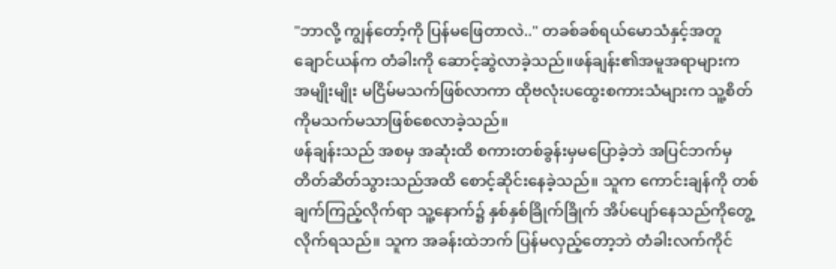"ဘာလို့ ကျွန်တော့်ကို ပြန်မဖြေတာလဲ.." တခစ်ခစ်ရယ်မောသံနှင့်အတူ ချောင်ယန်က တံခါးကို ဆောင့်ဆွဲလာခဲ့သည်။ဖန်ချန်း၏အမူအရာများက အမျိုးမျိုး မငြိမ်မသက်ဖြစ်လာကာ ထိုဗလုံးပထွေးစကားသံများက သူ့စိတ်ကိုမသက်မသာဖြစ်စေလာခဲ့သည်။
ဖန်ချန်းသည် အစမှ အဆုံးထိ စကားတစ်ခွန်းမှမပြောခဲ့ဘဲ အပြင်ဘက်မှ တိတ်ဆိတ်သွားသည်အထိ စောင့်ဆိုင်းနေခဲ့သည်။ သူက ကောင်းချန်ကို တစ်ချက်ကြည့်လိုက်ရာ သူ့နောက်၌ နှစ်နှစ်ခြိုက်ခြိုက် အိပ်ပျော်နေသည်ကိုတွေ့လိုက်ရသည်။ သူက အခန်းထဲဘက် ပြန်မလှည့်တော့ဘဲ တံခါးလက်ကိုင်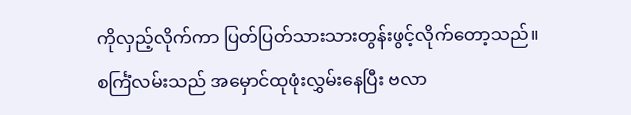ကိုလှည့်လိုက်ကာ ပြတ်ပြတ်သားသားတွန်းဖွင့်လိုက်တော့သည်။
စင်္ကြံလမ်းသည် အမှောင်ထုဖုံးလွှမ်းနေပြီး ဗလာ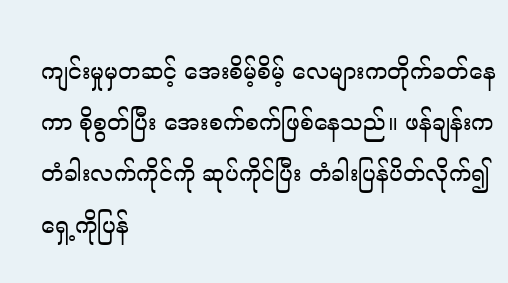ကျင်းမှုမှတဆင့် အေးစိမ့်စိမ့် လေများကတိုက်ခတ်နေကာ စိုစွတ်ပြီး အေးစက်စက်ဖြစ်နေသည်။ ဖန်ချန်းက တံခါးလက်ကိုင်ကို ဆုပ်ကိုင်ပြီး တံခါးပြန်ပိတ်လိုက်၍ ရှေ့ကိုပြန်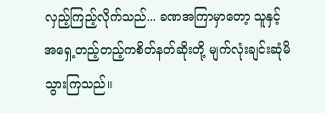လှည့်ကြည့်လိုက်သည်... ခဏအကြာမှာတော့ သူနှင့် အရှေ့တည့်တည့်ကစိတ်နတ်ဆိုးတို့ မျက်လုံးချင်းဆုံမိသွားကြသည်။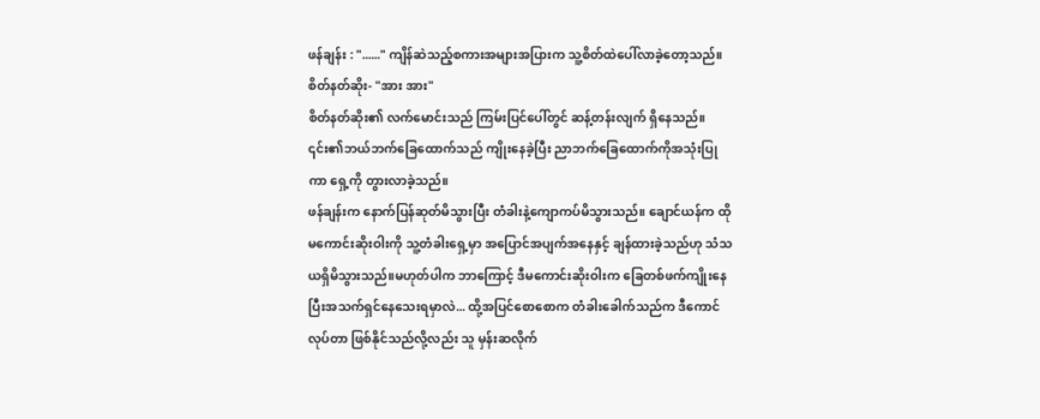ဖန်ချန်း : "......" ကျိန်ဆဲသည့်စကားအများအပြားက သူ့စိတ်ထဲပေါ်လာခဲ့တော့သည်။
စိတ်နတ်ဆိုး- "အား အား"
စိတ်နတ်ဆိုး၏ လက်မောင်းသည် ကြမ်းပြင်ပေါ်တွင် ဆန့်တန်းလျက် ရှိနေသည်။ ၎င်း၏ဘယ်ဘက်ခြေထောက်သည် ကျိုးနေခဲ့ပြီး ညာဘက်ခြေထောက်ကိုအသုံးပြုကာ ရှေ့ကို တွားလာခဲ့သည်။
ဖန်ချန်းက နောက်ပြန်ဆုတ်မိသွားပြီး တံခါးနဲ့ကျောကပ်မိသွားသည်။ ချောင်ယန်က ထိုမကောင်းဆိုးဝါးကို သူ့တံခါးရှေ့မှာ အပြောင်အပျက်အနေနှင့် ချန်ထားခဲ့သည်ဟု သံသယရှိမိသွားသည်။မဟုတ်ပါက ဘာကြောင့် ဒီမကောင်းဆိုးဝါးက ခြေတစ်ဖက်ကျိုးနေပြီးအသက်ရှင်နေသေးရမှာလဲ... ထို့အပြင်စောစောက တံခါးခေါက်သည်က ဒီကောင်လုပ်တာ ဖြစ်နိုင်သည်လို့လည်း သူ မှန်းဆလိုက်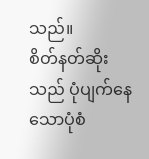သည်။
စိတ်နတ်ဆိုးသည် ပုံပျက်နေသောပုံစံ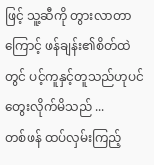ဖြင့် သူ့ဆီကို တွားလာတာကြောင့် ဖန်ချန်း၏စိတ်ထဲတွင် ပင့်ကူနှင့်တူသည်ဟုပင်တွေးလိုက်မိသည် ...
တစ်ဖန် ထပ်လှမ်းကြည့်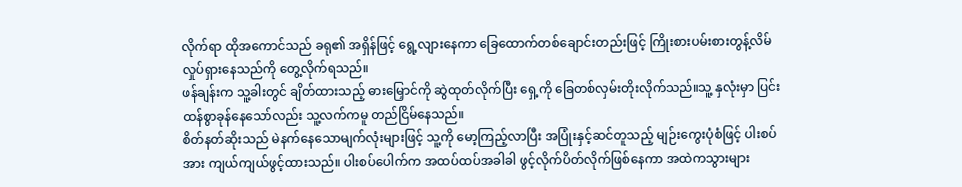လိုက်ရာ ထိုအကောင်သည် ခရု၏ အရှိန်ဖြင့် ရွေ့လျားနေကာ ခြေထောက်တစ်ချောင်းတည်းဖြင့် ကြိုးစားပမ်းစားတွန့်လိမ် လှုပ်ရှားနေသည်ကို တွေ့လိုက်ရသည်။
ဖန်ချန်းက သူ့ခါးတွင် ချိတ်ထားသည့် ဓားမြှောင်ကို ဆွဲထုတ်လိုက်ပြီး ရှေ့ကို ခြေတစ်လှမ်းတိုးလိုက်သည်။သူ့ နှလုံးမှာ ပြင်းထန်စွာခုန်နေသော်လည်း သူ့လက်ကမူ တည်ငြိမ်နေသည်။
စိတ်နတ်ဆိုးသည် မဲနက်နေသောမျက်လုံးများဖြင့် သူ့ကို မော့ကြည့်လာပြီး အပြုံးနှင့်ဆင်တူသည့် မျဉ်းကွေးပုံစံဖြင့် ပါးစပ်အား ကျယ်ကျယ်ဖွင့်ထားသည်။ ပါးစပ်ပေါက်က အထပ်ထပ်အခါခါ ဖွင့်လိုက်ပိတ်လိုက်ဖြစ်နေကာ အထဲကသွားများ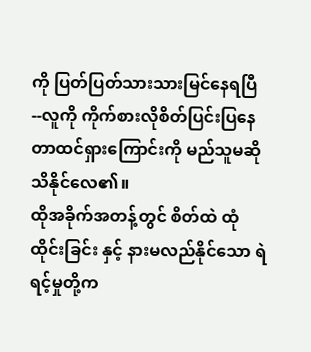ကို ပြတ်ပြတ်သားသားမြင်နေရပြီ--လူကို ကိုက်စားလိုစိတ်ပြင်းပြနေတာထင်ရှားကြောင်းကို မည်သူမဆိုသိနိုင်လေ၏။
ထိုအခိုက်အတန့်တွင် စိတ်ထဲ ထုံထိုင်းခြင်း နှင့် နားမလည်နိုင်သော ရဲရင့်မှုတို့က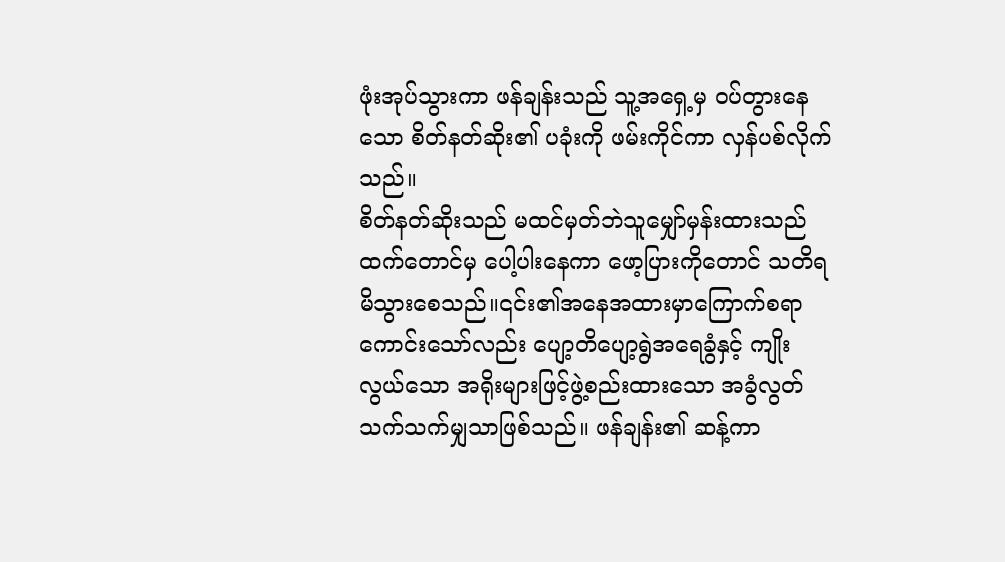ဖုံးအုပ်သွားကာ ဖန်ချန်းသည် သူ့အရှေ့မှ ဝပ်တွားနေသော စိတ်နတ်ဆိုး၏ ပခုံးကို ဖမ်းကိုင်ကာ လှန်ပစ်လိုက်သည်။
စိတ်နတ်ဆိုးသည် မထင်မှတ်ဘဲသူမျှော်မှန်းထားသည်ထက်တောင်မှ ပေါ့ပါးနေကာ ဖော့ပြားကိုတောင် သတိရမိသွားစေသည်။၎င်း၏အနေအထားမှာကြောက်စရာကောင်းသော်လည်း ပျော့တိပျော့ရွဲအရေခွံနှင့် ကျိုးလွယ်သော အရိုးများဖြင့်ဖွဲ့စည်းထားသော အခွံလွတ်သက်သက်မျှသာဖြစ်သည်။ ဖန်ချန်း၏ ဆန့်ကာ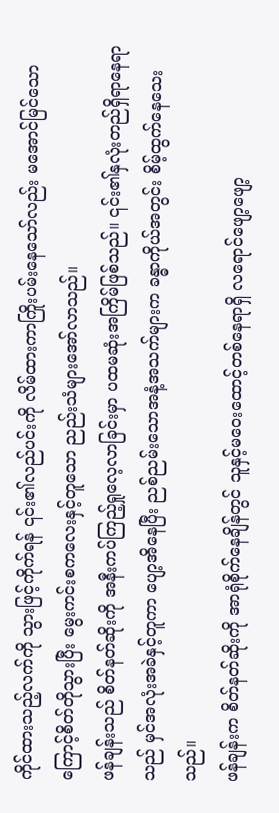ကိုင်ထားသည့်လက်ကို သွားဖြင့်ကိုက်ရန် ၎င်း၏လည်ပင်းကို လိမ်ထားကာကြိုးပမ်းနေသော်လည်း မအောင်မြင်သောကြောင့်စိတ်တိုသွားပြီး မွေးကင်းစကလေးနှင့်တူသော ညည်းသံများအော်လာသည်။
ဖန်ချန်းသည် စိတ်နတ်ဆိုးကို အနီးကပ်ကြည့်ရှုလေ့လာခြင်းမှာ ပထမဆုံးအကြိမ်ဖြစ်သည်။ ၎င်း၏နှလုံးတည်ရှိရာနေရာသည် မှင်အလုံးအခဲနှင့်တူကာ ပျော့အိနေပြီး ညစ်ညမ်းသောအနံ့အသက်များက ခန္ဓာကိုယ်အတွင်း စိမ့်ထွက်နေသေးသည်။
ဖန်ချန်းက စိတ်နတ်ဆိုးကို အာရုံစိုက်နေချိန်တွင် သူနှင့်မဝေးထောင့်တစ်နေရာရှိ လရောင်ဖျော့ဖျော့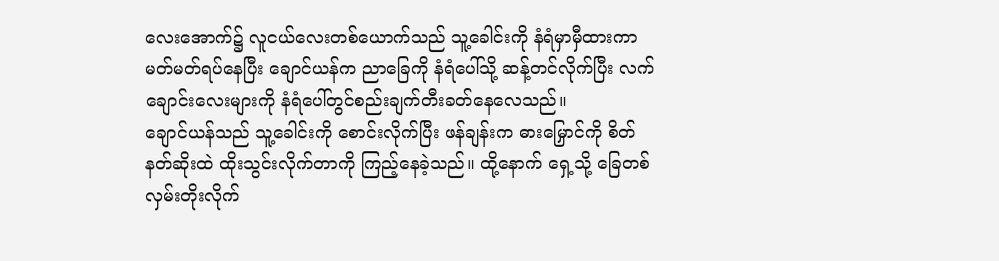လေးအောက်၌ လူငယ်လေးတစ်ယောက်သည် သူ့ခေါင်းကို နံရံမှာမှီထားကာ မတ်မတ်ရပ်နေပြီး ချောင်ယန်က ညာခြေကို နံရံပေါ်သို့ ဆန့်တင်လိုက်ပြီး လက်ချောင်းလေးများကို နံရံပေါ်တွင်စည်းချက်တီးခတ်နေလေသည်။
ချောင်ယန်သည် သူ့ခေါင်းကို စောင်းလိုက်ပြီး ဖန်ချန်းက ဓားမြှောင်ကို စိတ်နတ်ဆိုးထဲ ထိုးသွင်းလိုက်တာကို ကြည့်နေခဲ့သည်။ ထို့နောက် ရှေ့သို့ ခြေတစ်လှမ်းတိုးလိုက်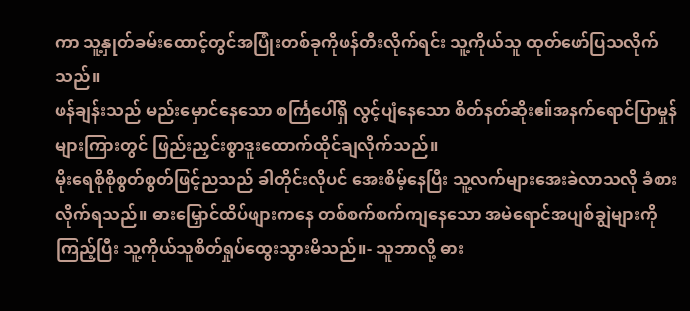ကာ သူ့နှုတ်ခမ်းထောင့်တွင်အပြုံးတစ်ခုကိုဖန်တီးလိုက်ရင်း သူ့ကိုယ်သူ ထုတ်ဖော်ပြသလိုက်သည်။
ဖန်ချန်းသည် မည်းမှောင်နေသော စင်္ကြပေါ်ရှိ လွင့်ပျံနေသော စိတ်နတ်ဆိုးဧ။်အနက်ရောင်ပြာမှုန်များကြားတွင် ဖြည်းညှင်းစွာဒူးထောက်ထိုင်ချလိုက်သည်။
မိုးရေစိုစိုစွတ်စွတ်ဖြင့်ညသည် ခါတိုင်းလိုပင် အေးစိမ့်နေပြီး သူ့လက်များအေးခဲလာသလို ခံစားလိုက်ရသည်။ ဓားမြှောင်ထိပ်ဖျားကနေ တစ်စက်စက်ကျနေသော အမဲရောင်အပျစ်ချွဲများကိုကြည့်ပြီး သူ့ကိုယ်သူစိတ်ရှုပ်ထွေးသွားမိသည်။- သူဘာလို့ ဓား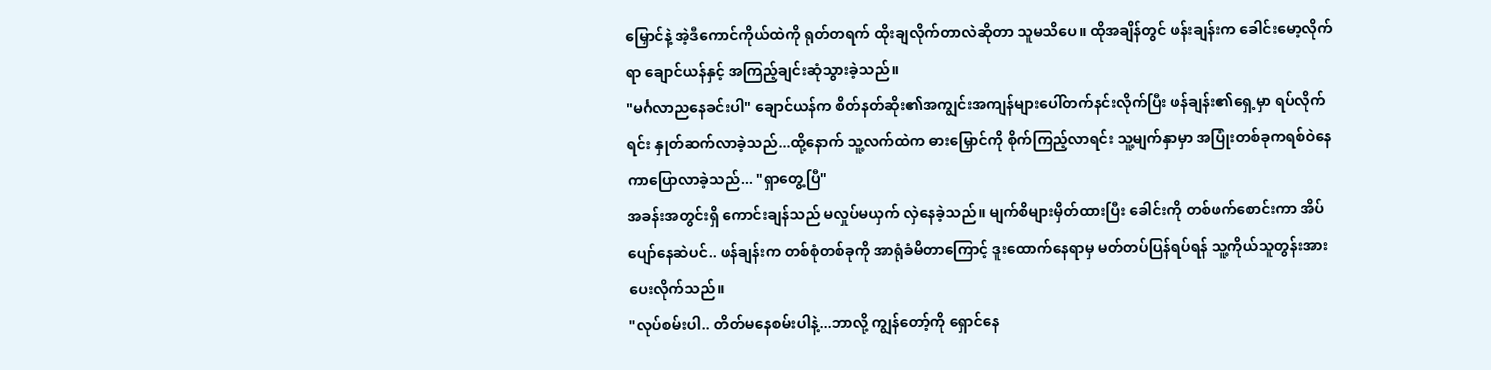မြှောင်နဲ့ အဲ့ဒီကောင်ကိုယ်ထဲကို ရုတ်တရက် ထိုးချလိုက်တာလဲဆိုတာ သူမသိပေ။ ထိုအချိန်တွင် ဖန်းချန်းက ခေါင်းမော့လိုက်ရာ ချောင်ယန်နှင့် အကြည့်ချင်းဆုံသွားခဲ့သည်။
"မင်္ဂလာညနေခင်းပါ" ချောင်ယန်က စိတ်နတ်ဆိုး၏အကျွင်းအကျန်များပေါ်တက်နင်းလိုက်ပြီး ဖန်ချန်း၏ရှေ့မှာ ရပ်လိုက်ရင်း နှုတ်ဆက်လာခဲ့သည်...ထို့နောက် သူ့လက်ထဲက ဓားမြှောင်ကို စိုက်ကြည့်လာရင်း သူ့မျက်နှာမှာ အပြုံးတစ်ခုကရစ်ဝဲနေကာပြောလာခဲ့သည်... "ရှာတွေ့ပြီ"
အခန်းအတွင်းရှိ ကောင်းချန်သည် မလှုပ်မယှက် လှဲနေခဲ့သည်။ မျက်စိများမှိတ်ထားပြီး ခေါင်းကို တစ်ဖက်စောင်းကာ အိပ်ပျော်နေဆဲပင်.. ဖန်ချန်းက တစ်စုံတစ်ခုကို အာရုံခံမိတာကြောင့် ဒူးထောက်နေရာမှ မတ်တပ်ပြန်ရပ်ရန် သူ့ကိုယ်သူတွန်းအားပေးလိုက်သည်။
"လုပ်စမ်းပါ.. တိတ်မနေစမ်းပါနဲ့...ဘာလို့ ကျွန်တော့်ကို ရှောင်နေ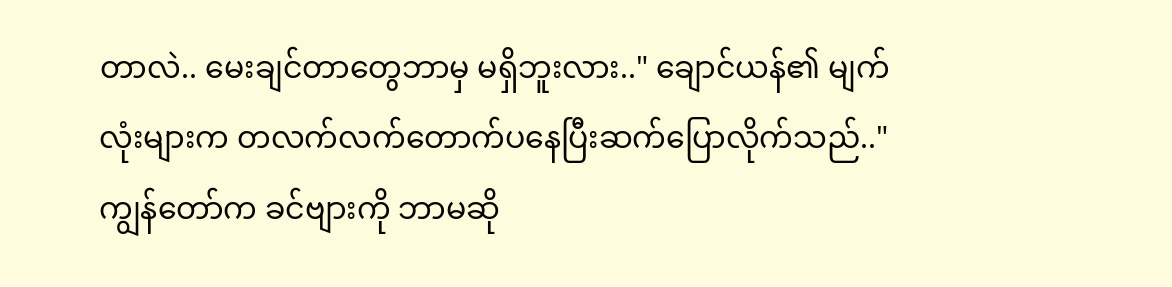တာလဲ.. မေးချင်တာတွေဘာမှ မရှိဘူးလား.." ချောင်ယန်၏ မျက်လုံးများက တလက်လက်တောက်ပနေပြီးဆက်ပြောလိုက်သည်.."ကျွန်တော်က ခင်ဗျားကို ဘာမဆို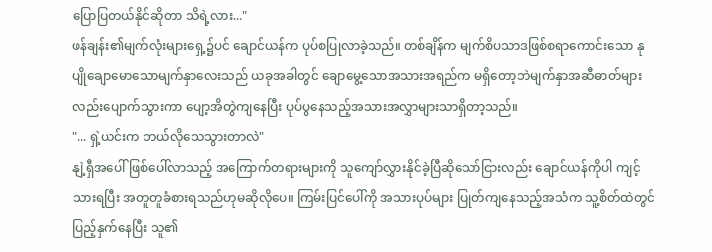ပြောပြတယ်နိုင်ဆိုတာ သိရဲ့လား..."
ဖန်ချန်း၏မျက်လုံးများရှေ့၌ပင် ချောင်ယန်က ပုပ်စပြုလာခဲ့သည်။ တစ်ချိန်က မျက်စိပသာဒဖြစ်စရာကောင်းသော နုပျိုချောမောသောမျက်နှာလေးသည် ယခုအခါတွင် ချောမွေ့သောအသားအရည်က မရှိတော့ဘဲမျက်နှာအဆီဓာတ်များလည်းပျောက်သွားကာ ပျော့အိတွဲကျနေပြီး ပုပ်ပွနေသည့်အသားအလွှာများသာရှိတာ့သည်။
"... ရှဲ့ယင်းက ဘယ်လိုသေသွားတာလဲ"
နျဲ့ရှီအပေါ် ဖြစ်ပေါ်လာသည့် အကြောက်တရားများကို သူကျော်လွှားနိုင်ခဲ့ပြီဆိုသော်ငြားလည်း ချောင်ယန်ကိုပါ ကျင့်သားရပြီး အတူတူခံစားရသည်ဟုမဆိုလိုပေ။ ကြမ်းပြင်ပေါ်ကို အသားပုပ်များ ပြုတ်ကျနေသည့်အသံက သူ့စိတ်ထဲတွင် ပြည့်နှက်နေပြီး သူ၏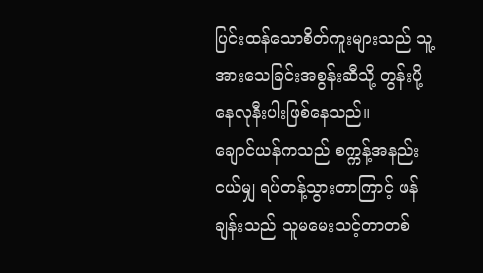ပြင်းထန်သောစိတ်ကူးများသည် သူ့အားသေခြင်းအစွန်းဆီသို့ တွန်းပို့နေလုနီးပါးဖြစ်နေသည်။
ချောင်ယန်ကသည် စက္ကန့်အနည်းငယ်မျှ ရပ်တန့်သွားတာကြာင့် ဖန်ချန်းသည် သူမမေးသင့်တာတစ်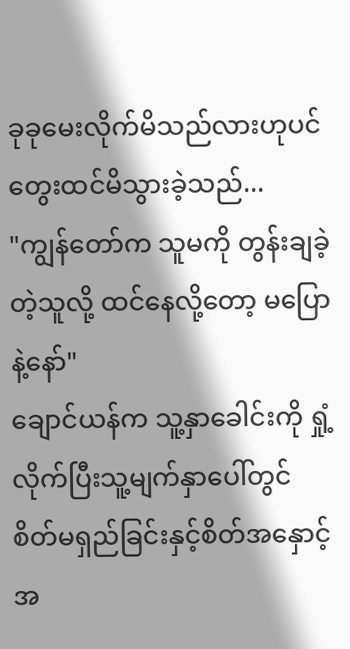ခုခုမေးလိုက်မိသည်လားဟုပင် တွေးထင်မိသွားခဲ့သည်...
"ကျွန်တော်က သူမကို တွန်းချခဲ့တဲ့သူလို့ ထင်နေလို့တော့ မပြောနဲ့နော်"
ချောင်ယန်က သူ့နှာခေါင်းကို ရှုံ့လိုက်ပြီးသူ့မျက်နှာပေါ်တွင် စိတ်မရှည်ခြင်းနှင့်စိတ်အနှောင့်အ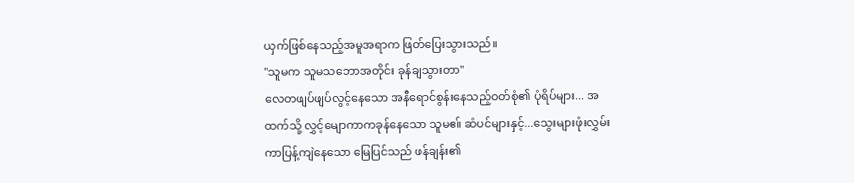ယှက်ဖြစ်နေသည့်အမူအရာက ဖြတ်ပြေးသွားသည်။
"သူမက သူမသဘောအတိုင်း ခုန်ချသွားတာ"
လေတဖျပ်ဖျပ်လွင့်နေသော အနီရောင်စွန်းနေသည့်ဝတ်စုံ၏ ပုံရိပ်များ... အထက်သို့ လွှင့်မျောကာကခုန်နေသော သူမဧ။် ဆံပင်များနှင့်...သွေးများဖုံးလွှမ်းကာပြန့်ကျဲနေသော မြေပြင်သည် ဖန်ချန်း၏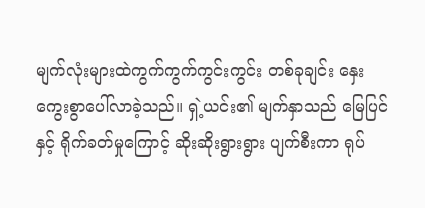မျက်လုံးများထဲကွက်ကွက်ကွင်းကွင်း တစ်ခုချင်း နှေးကွေးစွာပေါ်လာခဲ့သည်။ ရှဲ့ယင်း၏ မျက်နှာသည် မြေပြင်နှင့် ရိုက်ခတ်မှုကြောင့် ဆိုးဆိုးရွားရွား ပျက်စီးကာ ရုပ်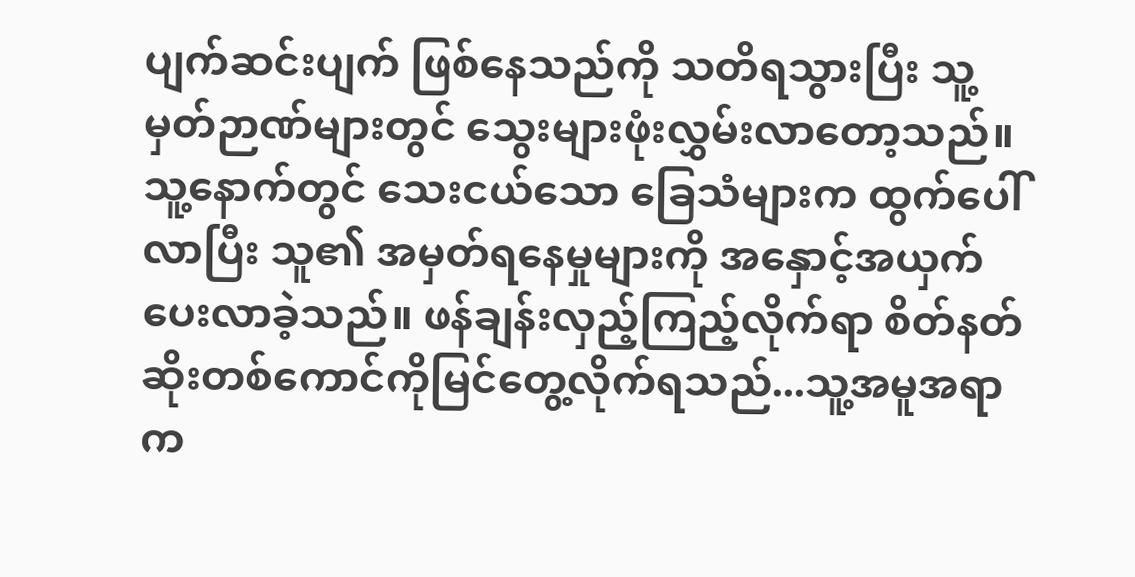ပျက်ဆင်းပျက် ဖြစ်နေသည်ကို သတိရသွားပြီး သူ့မှတ်ဉာဏ်များတွင် သွေးများဖုံးလွှမ်းလာတော့သည်။
သူ့နောက်တွင် သေးငယ်သော ခြေသံများက ထွက်ပေါ်လာပြီး သူ၏ အမှတ်ရနေမှုများကို အနှောင့်အယှက်ပေးလာခဲ့သည်။ ဖန်ချန်းလှည့်ကြည့်လိုက်ရာ စိတ်နတ်ဆိုးတစ်ကောင်ကိုမြင်တွေ့လိုက်ရသည်...သူ့အမူအရာက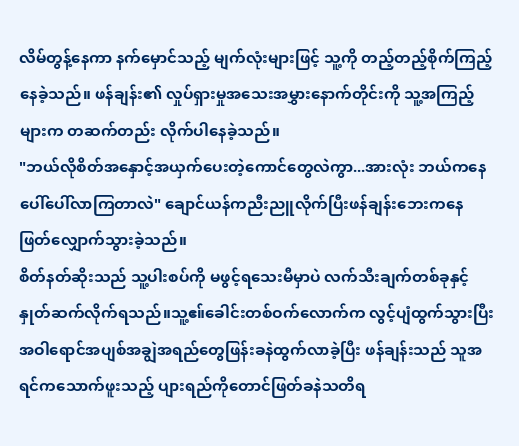လိမ်တွန့်နေကာ နက်မှောင်သည့် မျက်လုံးများဖြင့် သူ့ကို တည့်တည့်စိုက်ကြည့်နေခဲ့သည်။ ဖန်ချန်း၏ လှုပ်ရှားမှုအသေးအမွှားနောက်တိုင်းကို သူ့အကြည့်များက တဆက်တည်း လိုက်ပါနေခဲ့သည်။
"ဘယ်လိုစိတ်အနှောင့်အယှက်ပေးတဲ့ကောင်တွေလဲကွာ...အားလုံး ဘယ်ကနေပေါ်ပေါ်လာကြတာလဲ" ချောင်ယန်ကညီးညူလိုက်ပြီးဖန်ချန်းဘေးကနေဖြတ်လျှောက်သွားခဲ့သည်။
စိတ်နတ်ဆိုးသည် သူ့ပါးစပ်ကို မဖွင့်ရသေးမီမှာပဲ လက်သီးချက်တစ်ခုနှင့် နှုတ်ဆက်လိုက်ရသည်။သူ့ဧ။်ခေါင်းတစ်ဝက်လောက်က လွင့်ပျံထွက်သွားပြီး အဝါရောင်အပျစ်အချွဲအရည်တွေဖြန်းခနဲထွက်လာခဲ့ပြီး ဖန်ချန်းသည် သူအရင်ကသောက်ဖူးသည့် ပျားရည်ကိုတောင်ဖြတ်ခနဲသတိရ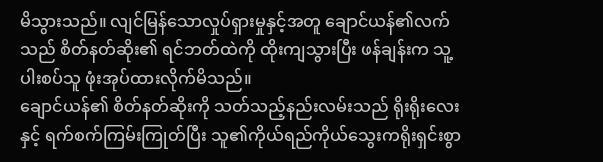မိသွားသည်။ လျင်မြန်သောလှုပ်ရှားမှုနှင့်အတူ ချောင်ယန်၏လက်သည် စိတ်နတ်ဆိုး၏ ရင်ဘတ်ထဲကို ထိုးကျသွားပြီး ဖန်ချန်းက သူ့ပါးစပ်သူ ဖုံးအုပ်ထားလိုက်မိသည်။
ချောင်ယန်၏ စိတ်နတ်ဆိုးကို သတ်သည့်နည်းလမ်းသည် ရိုးရိုးလေးနှင့် ရက်စက်ကြမ်းကြုတ်ပြီး သူ၏ကိုယ်ရည်ကိုယ်သွေးကရိုးရှင်းစွာ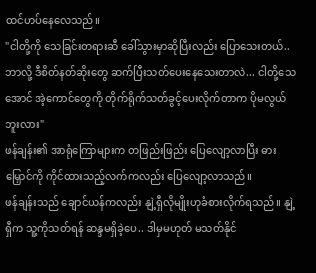ထင်ဟပ်နေလေသည်။
"ငါတို့ကို သေခြင်းတရားဆီ ခေါ်သွားမှာဆိုပြီးလည်း ပြောသေးတယ်..ဘာလို့ ဒီစိတ်နတ်ဆိုးတွေ ဆက်ပြီးသတ်ပေးနေသေးတာလဲ... ငါတို့သေအောင် အဲ့ကောင်တွေကို တိုက်ရိုက်သတ်ခွင့်ပေးလိုက်တာက ပိုမလွယ်ဘူးလား"
ဖန်ချန်း၏ အာရုံကြောများက တဖြည်းဖြည်း ပြေလျော့လာပြီး ဓားမြှောင်ကို ကိုင်ထားသည့်လက်ကလည်း ပြေလျော့လာသည်။
ဖန်ချန်းသည် ချောင်ယန်ကလည်း နျဲ့ရှီလိုမျိုးဟုခံစားလိုက်ရသည်။ နျဲ့ရှီက သူ့ကိုသတ်ရန် ဆန္ဒမရှိခဲ့ပေ.. ဒါမှမဟုတ် မသတ်နိုင်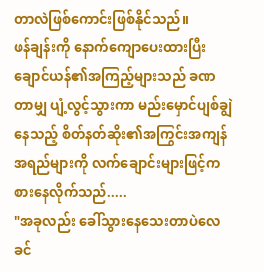တာလဲဖြစ်ကောင်းဖြစ်နိုင်သည်။
ဖန်ချန်းကို နောက်ကျောပေးထားပြီး ချောင်ယန်၏အကြည့်များသည် ခဏတာမျှ ပျံ့လွင့်သွားကာ မည်းမှောင်ပျစ်ချွဲနေသည့် စိတ်နတ်ဆိုး၏အကြွင်းအကျန်အရည်များကို လက်ချောင်းများဖြင့်ကစားနေလိုက်သည်.....
"အခုလည်း ခေါ်သွားနေသေးတာပဲလေ ခင်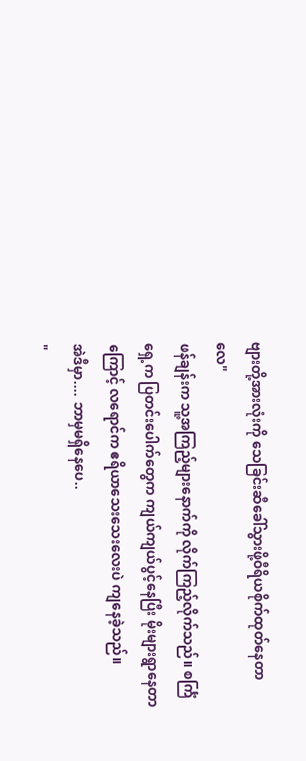ဗျားတို့အားလုံးကို သေခြင်းဆီခေါ်သွားဖို့ဝီရိယစိုက်ထုတ်နေတာလေ"
ဖန်ချန်းက သူ့အကြည့်များနောက်ကို လိုက်ကြည့်လိုက်သည်။ စင်္ကြံရှေ့က ပြတင်းပေါက်တွေက ကျယ်ကျယ်ပွင့်နေပြီး မိုးများရွာနေတာကြောင့် လရောင်က ဧရိယာသေးသေးလေးပဲ ကျနေခဲ့သည်။
အဲဒီမှာ.... ဘာမှမရှိနေပေ..
"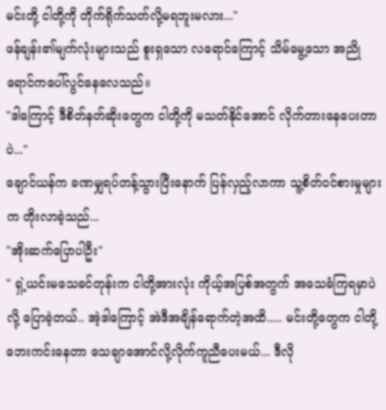မင်းတို့ ငါတို့ကို တိုက်ရိုက်သတ်လို့မရဘူးမလား..."
ဖန်ချန်း၏မျက်လုံးများသည် စူးရှသော လရောင်ကြောင့် သိမ်မွေ့သော အညိုရောင်ကပေါ်လွင်နေလေသည်။
"ဒါကြောင့် ဒီစိတ်နတ်ဆိုးတွေက ငါတို့ကို မသတ်နိုင်အောင် လိုက်တားနေပေးတာပဲ..."
ချောင်ယန်က ခဏမျှရပ်တန့်သွားပြီးနောက် ပြန်လှည့်လာကာ သူ့စိတ်ဝင်စားမှုများက တိုးလာခဲ့သည်...
"အိုးဆက်ပြောပါဦး"
" ရှဲ့ယင်းမသေခင်တုန်းက ငါတို့အားလုံး ကိုယ့်အပြစ်အတွက် အသေခံကြရမှာပဲလို့ ပြောခဲ့တယ်.. အဲ့ဒါကြောင့် အဲဒီအချိန်ရောက်တဲ့အထိ..... မင်းတို့တွေက ငါတို့ ဘေးကင်းနေတာ သေချာအောင်လို့လိုက်ကူညီပေးမယ်... ဒီလို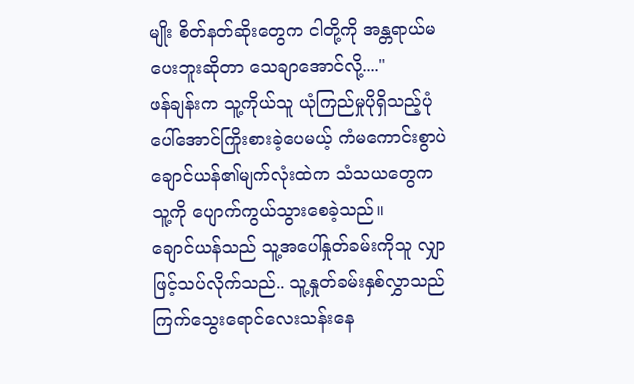မျိုး စိတ်နတ်ဆိုးတွေက ငါတို့ကို အန္တရာယ်မပေးဘူးဆိုတာ သေချာအောင်လို့...."
ဖန်ချန်းက သူ့ကိုယ်သူ ယုံကြည်မှုပိုရှိသည့်ပုံပေါ်အောင်ကြိုးစားခဲ့ပေမယ့် ကံမကောင်းစွာပဲ ချောင်ယန်၏မျက်လုံးထဲက သံသယတွေက သူ့ကို ပျောက်ကွယ်သွားစေခဲ့သည်။
ချောင်ယန်သည် သူ့အပေါ်နှုတ်ခမ်းကိုသူ လျှာဖြင့်သပ်လိုက်သည်.. သူ့နှုတ်ခမ်းနှစ်လွှာသည် ကြက်သွေးရောင်လေးသန်းနေ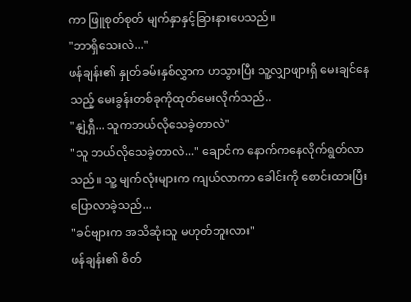ကာ ဖြူစုတ်စုတ် မျက်နှာနှင့်ခြားနားပေသည်။
"ဘာရှိသေးလဲ..."
ဖန်ချန်း၏ နှုတ်ခမ်းနှစ်လွှာက ဟသွားပြီး သူ့လျှာဖျားရှိ မေးချင်နေသည့် မေးခွန်းတစ်ခုကိုထုတ်မေးလိုက်သည်..
"နျဲ့ရှီ... သူကဘယ်လိုသေခဲ့တာလဲ"
"သူ ဘယ်လိုသေခဲ့တာလဲ..." ချောင်က နောက်ကနေလိုက်ရွတ်လာသည်။ သူ့ မျက်လုံးများက ကျယ်လာကာ ခေါင်းကို စောင်းထားပြီးပြောလာခဲ့သည်...
"ခင်ဗျားက အသိဆုံးသူ မဟုတ်ဘူးလား"
ဖန်ချန်း၏ စိတ်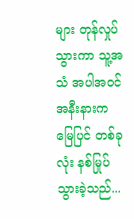များ တုန်လှုပ်သွားကာ သူ့အသံ အပါအဝင် အနီးနားက မြေပြင် တစ်ခုလုံး နစ်မြုပ်သွားခဲ့သည်...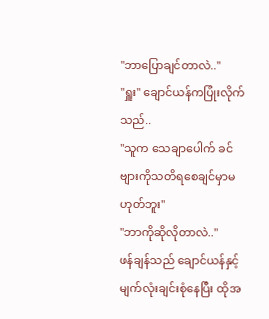"ဘာပြောချင်တာလဲ.."
"ရှူး" ချောင်ယန်ကပြုံးလိုက်သည်..
"သူက သေချာပေါက် ခင်ဗျားကိုသတိရစေချင်မှာမဟုတ်ဘူး"
"ဘာကိုဆိုလိုတာလဲ.."
ဖန်ချန်သည် ချောင်ယန်နှင့် မျက်လုံးချင်းစုံနေပြီး ထိုအ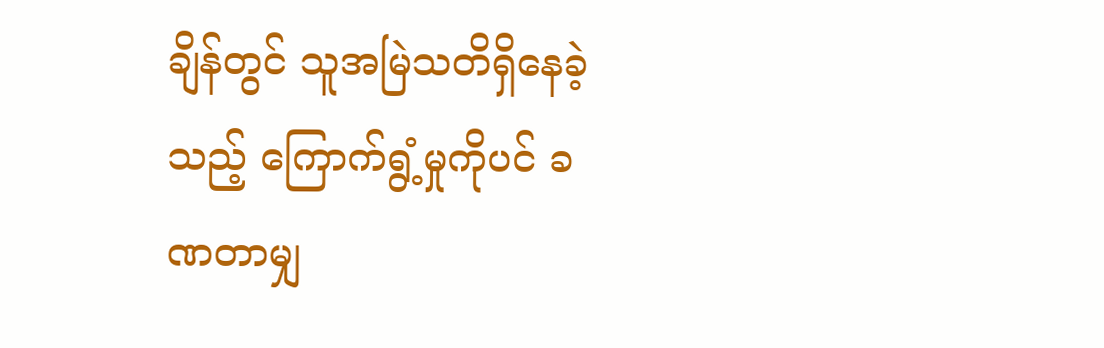ချိန်တွင် သူအမြဲသတိရှိနေခဲ့သည့် ကြောက်ရွံ့မှုကိုပင် ခဏတာမျှ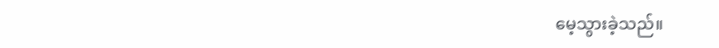မေ့သွားခဲ့သည်။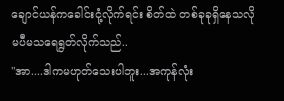ချောင်ယန်ကခေါင်းငုံ့လိုက်ရင်း စိတ်ထဲ တစ်ခုခုရှိနေသလို မပီမသရေရွတ်လိုက်သည်..
"အာ....ဒါကမဟုတ်သေးပါဘူး...အကုန်လုံး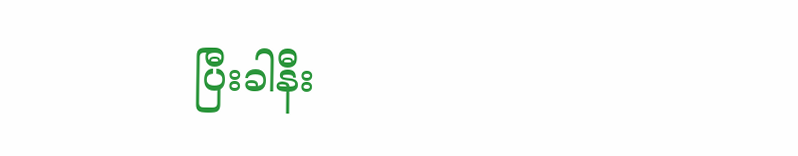ပြီးခါနီး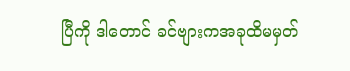ပြီကို ဒါတောင် ခင်ဗျားကအခုထိမမှတ်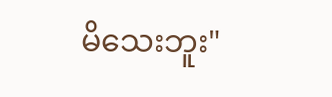မိသေးဘူး"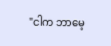"ငါက ဘာမေ့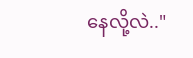နေလို့လဲ.."